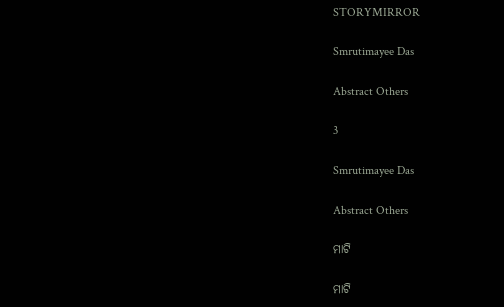STORYMIRROR

Smrutimayee Das

Abstract Others

3

Smrutimayee Das

Abstract Others

ମାଟି

ମାଟି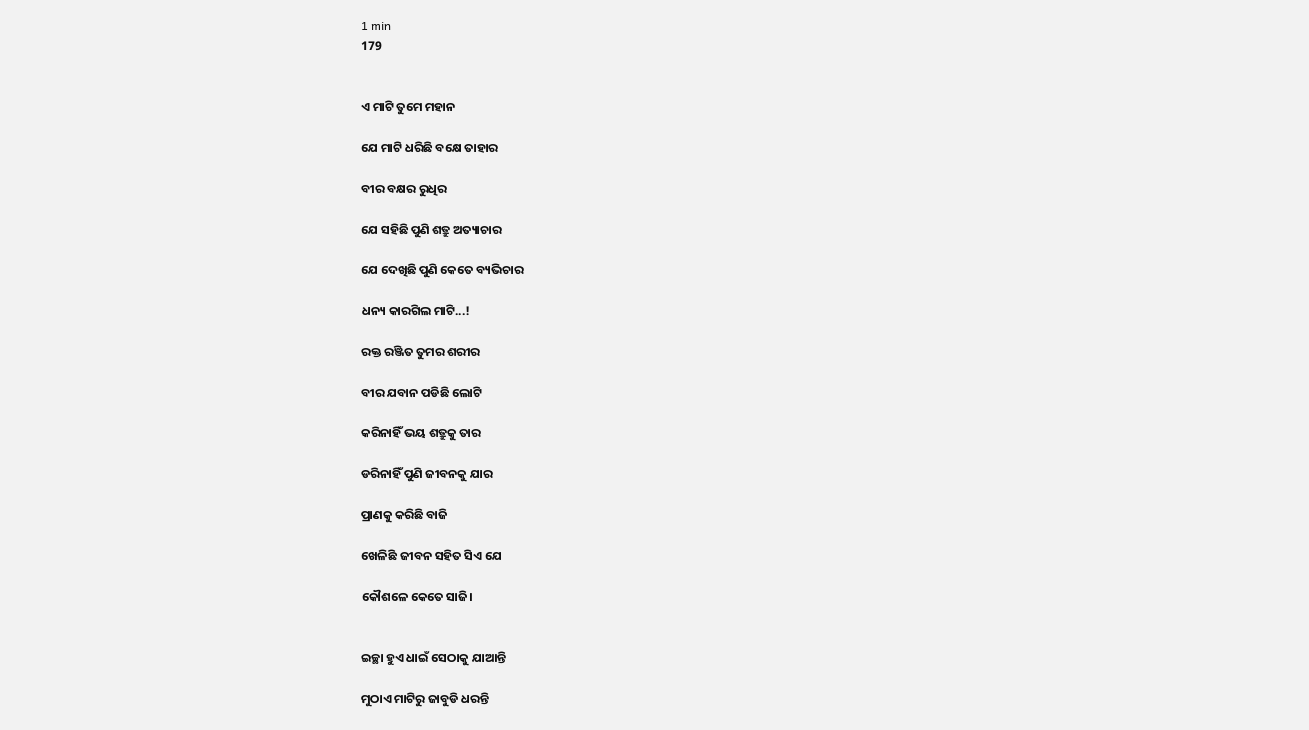1 min
179


ଏ ମାଟି ତୁମେ ମହାନ

ଯେ ମାଟି ଧରିଛି ବକ୍ଷେ ତାହାର

ବୀର ବକ୍ଷର ରୁଧିର

ଯେ ସହିଛି ପୁଣି ଶତ୍ରୁ ଅତ୍ୟାଚାର

ଯେ ଦେଖିଛି ପୁଣି କେତେ ବ୍ୟଭିଚାର

ଧନ୍ୟ କାରଗିଲ ମାଟି...!

ରକ୍ତ ରଞ୍ଜିତ ତୁମର ଶରୀର

ବୀର ଯବାନ ପଡିଛି ଲୋଟି

କରିନାହିଁ ଭୟ ଶତ୍ରୁକୁ ତାର

ଡରିନାହିଁ ପୁଣି ଜୀବନକୁ ଯାର

ପ୍ରାଣକୁ କରିଛି ବାଜି

ଖେଳିଛି ଜୀବନ ସହିତ ସିଏ ଯେ

କୌଶଳେ କେତେ ସାଜି।


ଇଚ୍ଛା ହୁଏ ଧାଇଁ ସେଠାକୁ ଯାଆନ୍ତି

ମୁଠାଏ ମାଟିରୁ ଜାବୁଡି ଧରନ୍ତି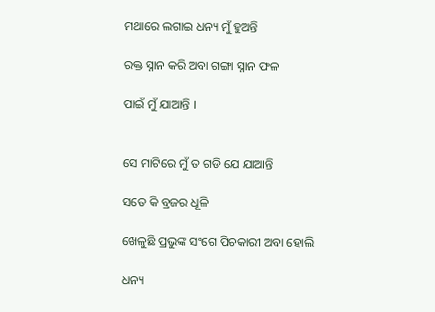ମଥାରେ ଲଗାଇ ଧନ୍ୟ ମୁଁ ହୁଅନ୍ତି

ରକ୍ତ ସ୍ନାନ କରି ଅବା ଗଙ୍ଗା ସ୍ନାନ ଫଳ

ପାଇଁ ମୁଁ ଯାଆନ୍ତି ।


ସେ ମାଟିରେ ମୁଁ ତ ଗଡି ଯେ ଯାଆନ୍ତି

ସତେ କି ବ୍ରଜର ଧୂଳି

ଖେଳୁଛି ପ୍ରଭୁଙ୍କ ସଂଗେ ପିଚକାରୀ ଅବା ହୋଲି

ଧନ୍ୟ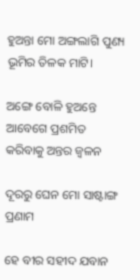ହୁଅନ୍ତା ମୋ ଅଙ୍ଗଲାଗି ପୁଣ୍ୟ ଭୂମିର ତିଳକ ମାଟି।

ଅଙ୍ଗେ ବୋଳି ହୁଅନ୍ତେ ଆବେଗେ ପ୍ରଶମିତ କରିବାକୁ ଅନ୍ତର ଜ୍ବଳନ

ଦୂରରୁ ଘେନ ମୋ ସାଷ୍ଟାଙ୍ଗ ପ୍ରଣାମ

ହେ ବୀର ସହୀଦ ଯବାନ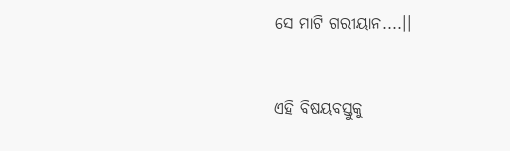ସେ ମାଟି ଗରୀୟାନ....।।


ଏହି ବିଷୟବସ୍ତୁକୁ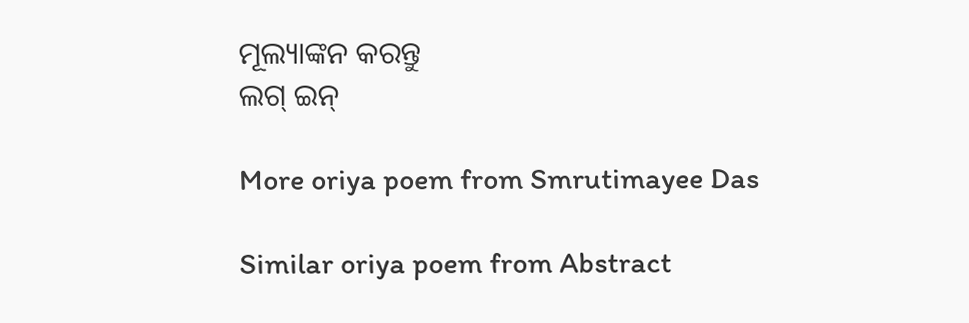ମୂଲ୍ୟାଙ୍କନ କରନ୍ତୁ
ଲଗ୍ ଇନ୍

More oriya poem from Smrutimayee Das

Similar oriya poem from Abstract